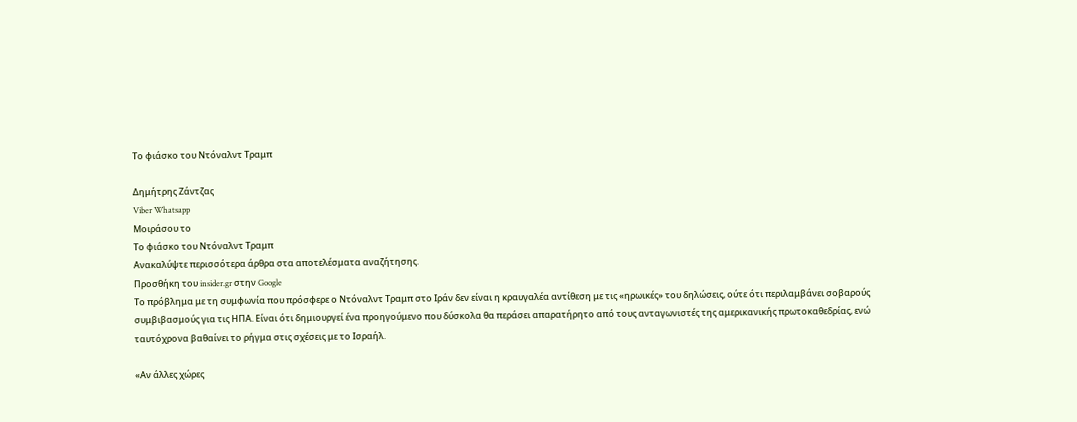Το φιάσκο του Ντόναλντ Τραμπ

Δημήτρης Ζάντζας
Viber Whatsapp
Μοιράσου το
Το φιάσκο του Ντόναλντ Τραμπ
Ανακαλύψτε περισσότερα άρθρα στα αποτελέσματα αναζήτησης.
Προσθήκη του insider.gr στην Google
Το πρόβλημα με τη συμφωνία που πρόσφερε ο Ντόναλντ Τραμπ στο Ιράν δεν είναι η κραυγαλέα αντίθεση με τις «ηρωικές» του δηλώσεις, ούτε ότι περιλαμβάνει σοβαρούς συμβιβασμούς για τις ΗΠΑ. Είναι ότι δημιουργεί ένα προηγούμενο που δύσκολα θα περάσει απαρατήρητο από τους ανταγωνιστές της αμερικανικής πρωτοκαθεδρίας, ενώ ταυτόχρονα βαθαίνει το ρήγμα στις σχέσεις με το Ισραήλ.

«Αν άλλες χώρες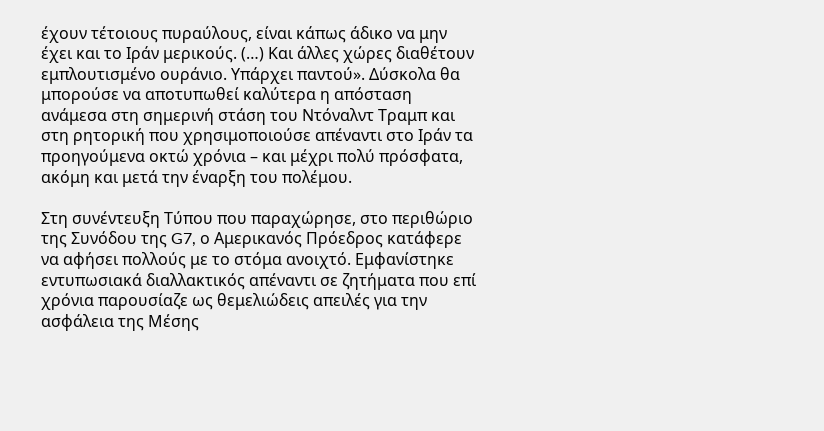έχουν τέτοιους πυραύλους, είναι κάπως άδικο να μην έχει και το Ιράν μερικούς. (…) Και άλλες χώρες διαθέτουν εμπλουτισμένο ουράνιο. Υπάρχει παντού». Δύσκολα θα μπορούσε να αποτυπωθεί καλύτερα η απόσταση ανάμεσα στη σημερινή στάση του Ντόναλντ Τραμπ και στη ρητορική που χρησιμοποιούσε απέναντι στο Ιράν τα προηγούμενα οκτώ χρόνια – και μέχρι πολύ πρόσφατα, ακόμη και μετά την έναρξη του πολέμου.

Στη συνέντευξη Τύπου που παραχώρησε, στο περιθώριο της Συνόδου της G7, ο Αμερικανός Πρόεδρος κατάφερε να αφήσει πολλούς με το στόμα ανοιχτό. Εμφανίστηκε εντυπωσιακά διαλλακτικός απέναντι σε ζητήματα που επί χρόνια παρουσίαζε ως θεμελιώδεις απειλές για την ασφάλεια της Μέσης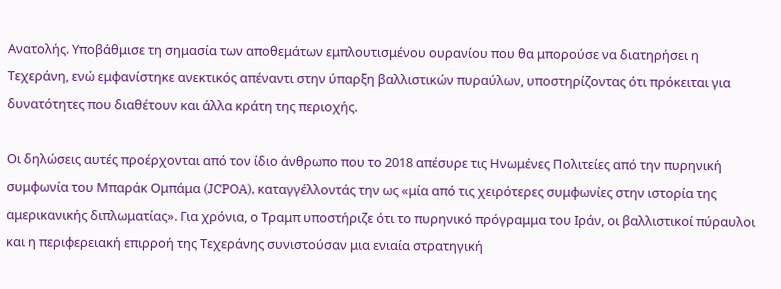Ανατολής. Υποβάθμισε τη σημασία των αποθεμάτων εμπλουτισμένου ουρανίου που θα μπορούσε να διατηρήσει η Τεχεράνη, ενώ εμφανίστηκε ανεκτικός απέναντι στην ύπαρξη βαλλιστικών πυραύλων, υποστηρίζοντας ότι πρόκειται για δυνατότητες που διαθέτουν και άλλα κράτη της περιοχής.

Οι δηλώσεις αυτές προέρχονται από τον ίδιο άνθρωπο που το 2018 απέσυρε τις Ηνωμένες Πολιτείες από την πυρηνική συμφωνία του Μπαράκ Ομπάμα (JCPOA), καταγγέλλοντάς την ως «μία από τις χειρότερες συμφωνίες στην ιστορία της αμερικανικής διπλωματίας». Για χρόνια, ο Τραμπ υποστήριζε ότι το πυρηνικό πρόγραμμα του Ιράν, οι βαλλιστικοί πύραυλοι και η περιφερειακή επιρροή της Τεχεράνης συνιστούσαν μια ενιαία στρατηγική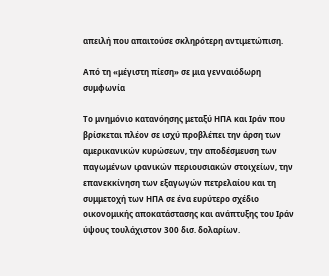απειλή που απαιτούσε σκληρότερη αντιμετώπιση.

Από τη «μέγιστη πίεση» σε μια γενναιόδωρη συμφωνία

Το μνημόνιο κατανόησης μεταξύ ΗΠΑ και Ιράν που βρίσκεται πλέον σε ισχύ προβλέπει την άρση των αμερικανικών κυρώσεων, την αποδέσμευση των παγωμένων ιρανικών περιουσιακών στοιχείων, την επανεκκίνηση των εξαγωγών πετρελαίου και τη συμμετοχή των ΗΠΑ σε ένα ευρύτερο σχέδιο οικονομικής αποκατάστασης και ανάπτυξης του Ιράν ύψους τουλάχιστον 300 δισ. δολαρίων.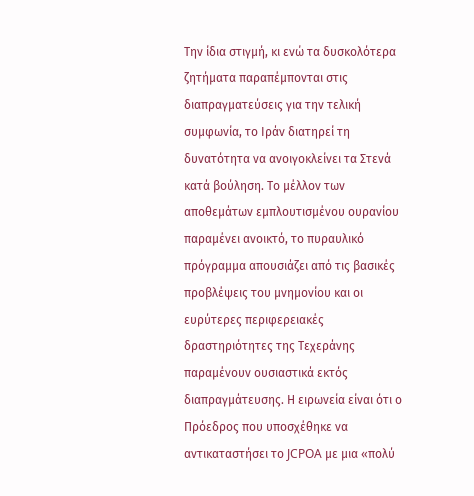Την ίδια στιγμή, κι ενώ τα δυσκολότερα ζητήματα παραπέμπονται στις διαπραγματεύσεις για την τελική συμφωνία, το Ιράν διατηρεί τη δυνατότητα να ανοιγοκλείνει τα Στενά κατά βούληση. Το μέλλον των αποθεμάτων εμπλουτισμένου ουρανίου παραμένει ανοικτό, το πυραυλικό πρόγραμμα απουσιάζει από τις βασικές προβλέψεις του μνημονίου και οι ευρύτερες περιφερειακές δραστηριότητες της Τεχεράνης παραμένουν ουσιαστικά εκτός διαπραγμάτευσης. Η ειρωνεία είναι ότι ο Πρόεδρος που υποσχέθηκε να αντικαταστήσει το JCPOA με μια «πολύ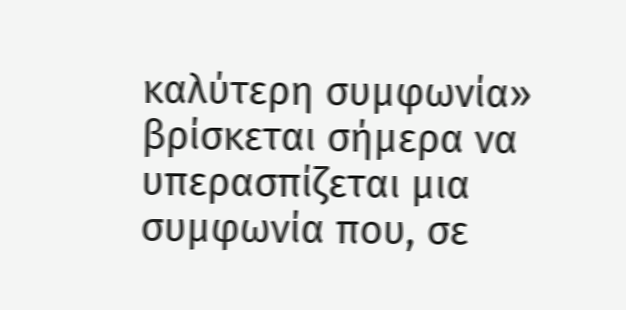καλύτερη συμφωνία» βρίσκεται σήμερα να υπερασπίζεται μια συμφωνία που, σε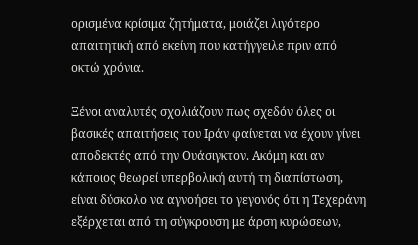ορισμένα κρίσιμα ζητήματα, μοιάζει λιγότερο απαιτητική από εκείνη που κατήγγειλε πριν από οκτώ χρόνια.

Ξένοι αναλυτές σχολιάζουν πως σχεδόν όλες οι βασικές απαιτήσεις του Ιράν φαίνεται να έχουν γίνει αποδεκτές από την Ουάσιγκτον. Ακόμη και αν κάποιος θεωρεί υπερβολική αυτή τη διαπίστωση, είναι δύσκολο να αγνοήσει το γεγονός ότι η Τεχεράνη εξέρχεται από τη σύγκρουση με άρση κυρώσεων,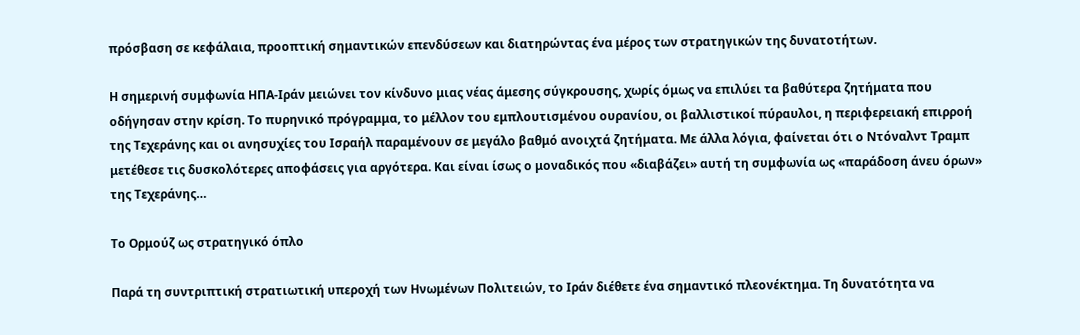πρόσβαση σε κεφάλαια, προοπτική σημαντικών επενδύσεων και διατηρώντας ένα μέρος των στρατηγικών της δυνατοτήτων.

Η σημερινή συμφωνία ΗΠΑ-Ιράν μειώνει τον κίνδυνο μιας νέας άμεσης σύγκρουσης, χωρίς όμως να επιλύει τα βαθύτερα ζητήματα που οδήγησαν στην κρίση. Το πυρηνικό πρόγραμμα, το μέλλον του εμπλουτισμένου ουρανίου, οι βαλλιστικοί πύραυλοι, η περιφερειακή επιρροή της Τεχεράνης και οι ανησυχίες του Ισραήλ παραμένουν σε μεγάλο βαθμό ανοιχτά ζητήματα. Με άλλα λόγια, φαίνεται ότι ο Ντόναλντ Τραμπ μετέθεσε τις δυσκολότερες αποφάσεις για αργότερα. Και είναι ίσως ο μοναδικός που «διαβάζει» αυτή τη συμφωνία ως «παράδοση άνευ όρων» της Τεχεράνης…

Το Ορμούζ ως στρατηγικό όπλο

Παρά τη συντριπτική στρατιωτική υπεροχή των Ηνωμένων Πολιτειών, το Ιράν διέθετε ένα σημαντικό πλεονέκτημα. Τη δυνατότητα να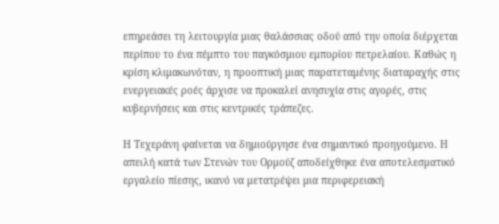επηρεάσει τη λειτουργία μιας θαλάσσιας οδού από την οποία διέρχεται περίπου το ένα πέμπτο του παγκόσμιου εμπορίου πετρελαίου. Καθώς η κρίση κλιμακωνόταν, η προοπτική μιας παρατεταμένης διαταραχής στις ενεργειακές ροές άρχισε να προκαλεί ανησυχία στις αγορές, στις κυβερνήσεις και στις κεντρικές τράπεζες.

Η Τεχεράνη φαίνεται να δημιούργησε ένα σημαντικό προηγούμενο. Η απειλή κατά των Στενών του Ορμούζ αποδείχθηκε ένα αποτελεσματικό εργαλείο πίεσης, ικανό να μετατρέψει μια περιφερειακή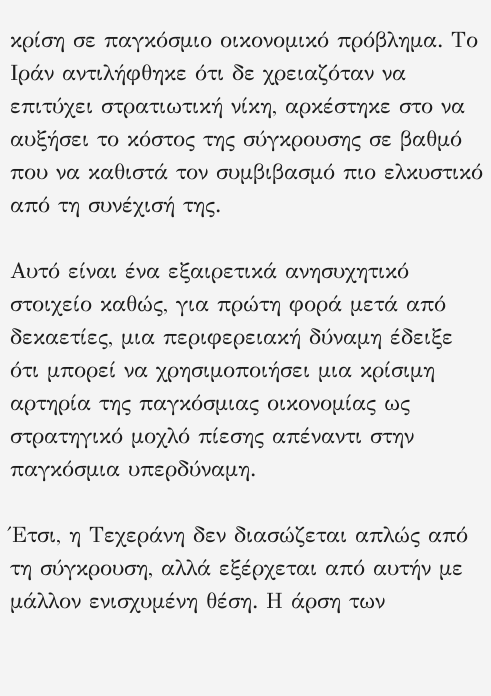κρίση σε παγκόσμιο οικονομικό πρόβλημα. Το Ιράν αντιλήφθηκε ότι δε χρειαζόταν να επιτύχει στρατιωτική νίκη, αρκέστηκε στο να αυξήσει το κόστος της σύγκρουσης σε βαθμό που να καθιστά τον συμβιβασμό πιο ελκυστικό από τη συνέχισή της.

Αυτό είναι ένα εξαιρετικά ανησυχητικό στοιχείο καθώς, για πρώτη φορά μετά από δεκαετίες, μια περιφερειακή δύναμη έδειξε ότι μπορεί να χρησιμοποιήσει μια κρίσιμη αρτηρία της παγκόσμιας οικονομίας ως στρατηγικό μοχλό πίεσης απέναντι στην παγκόσμια υπερδύναμη.

Έτσι, η Τεχεράνη δεν διασώζεται απλώς από τη σύγκρουση, αλλά εξέρχεται από αυτήν με μάλλον ενισχυμένη θέση. Η άρση των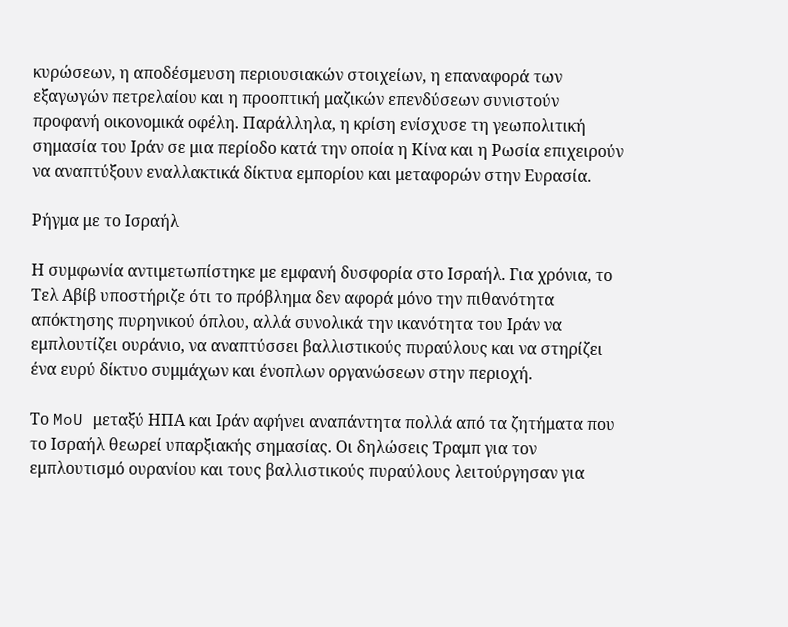κυρώσεων, η αποδέσμευση περιουσιακών στοιχείων, η επαναφορά των εξαγωγών πετρελαίου και η προοπτική μαζικών επενδύσεων συνιστούν προφανή οικονομικά οφέλη. Παράλληλα, η κρίση ενίσχυσε τη γεωπολιτική σημασία του Ιράν σε μια περίοδο κατά την οποία η Κίνα και η Ρωσία επιχειρούν να αναπτύξουν εναλλακτικά δίκτυα εμπορίου και μεταφορών στην Ευρασία.

Ρήγμα με το Ισραήλ

Η συμφωνία αντιμετωπίστηκε με εμφανή δυσφορία στο Ισραήλ. Για χρόνια, το Τελ Αβίβ υποστήριζε ότι το πρόβλημα δεν αφορά μόνο την πιθανότητα απόκτησης πυρηνικού όπλου, αλλά συνολικά την ικανότητα του Ιράν να εμπλουτίζει ουράνιο, να αναπτύσσει βαλλιστικούς πυραύλους και να στηρίζει ένα ευρύ δίκτυο συμμάχων και ένοπλων οργανώσεων στην περιοχή.

Το MoU μεταξύ ΗΠΑ και Ιράν αφήνει αναπάντητα πολλά από τα ζητήματα που το Ισραήλ θεωρεί υπαρξιακής σημασίας. Οι δηλώσεις Τραμπ για τον εμπλουτισμό ουρανίου και τους βαλλιστικούς πυραύλους λειτούργησαν για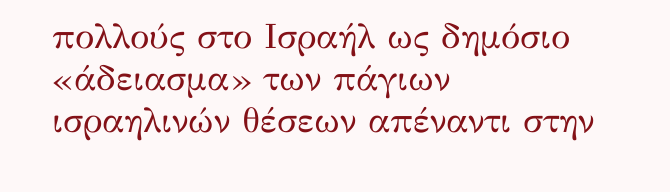πολλούς στο Ισραήλ ως δημόσιο «άδειασμα» των πάγιων ισραηλινών θέσεων απέναντι στην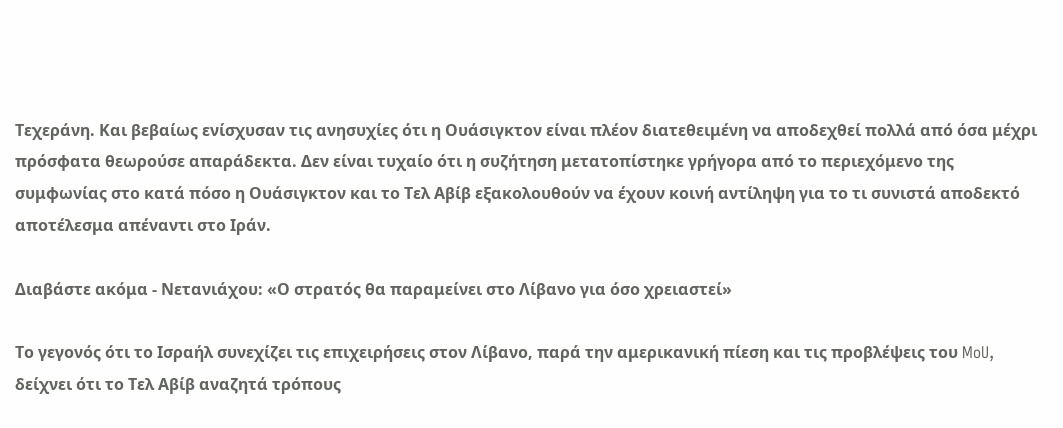Τεχεράνη. Και βεβαίως ενίσχυσαν τις ανησυχίες ότι η Ουάσιγκτον είναι πλέον διατεθειμένη να αποδεχθεί πολλά από όσα μέχρι πρόσφατα θεωρούσε απαράδεκτα. Δεν είναι τυχαίο ότι η συζήτηση μετατοπίστηκε γρήγορα από το περιεχόμενο της συμφωνίας στο κατά πόσο η Ουάσιγκτον και το Τελ Αβίβ εξακολουθούν να έχουν κοινή αντίληψη για το τι συνιστά αποδεκτό αποτέλεσμα απέναντι στο Ιράν.

Διαβάστε ακόμα - Νετανιάχου: «Ο στρατός θα παραμείνει στο Λίβανο για όσο χρειαστεί»

Το γεγονός ότι το Ισραήλ συνεχίζει τις επιχειρήσεις στον Λίβανο, παρά την αμερικανική πίεση και τις προβλέψεις του MoU, δείχνει ότι το Τελ Αβίβ αναζητά τρόπους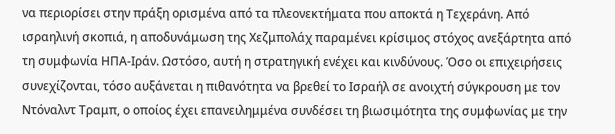να περιορίσει στην πράξη ορισμένα από τα πλεονεκτήματα που αποκτά η Τεχεράνη. Από ισραηλινή σκοπιά, η αποδυνάμωση της Χεζμπολάχ παραμένει κρίσιμος στόχος ανεξάρτητα από τη συμφωνία ΗΠΑ-Ιράν. Ωστόσο, αυτή η στρατηγική ενέχει και κινδύνους. Όσο οι επιχειρήσεις συνεχίζονται, τόσο αυξάνεται η πιθανότητα να βρεθεί το Ισραήλ σε ανοιχτή σύγκρουση με τον Ντόναλντ Τραμπ, ο οποίος έχει επανειλημμένα συνδέσει τη βιωσιμότητα της συμφωνίας με την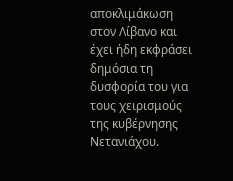αποκλιμάκωση στον Λίβανο και έχει ήδη εκφράσει δημόσια τη δυσφορία του για τους χειρισμούς της κυβέρνησης Νετανιάχου.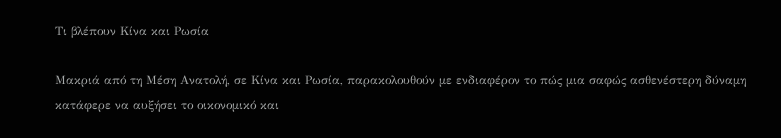Τι βλέπουν Κίνα και Ρωσία

Μακριά από τη Μέση Ανατολή, σε Κίνα και Ρωσία, παρακολουθούν με ενδιαφέρον το πώς μια σαφώς ασθενέστερη δύναμη κατάφερε να αυξήσει το οικονομικό και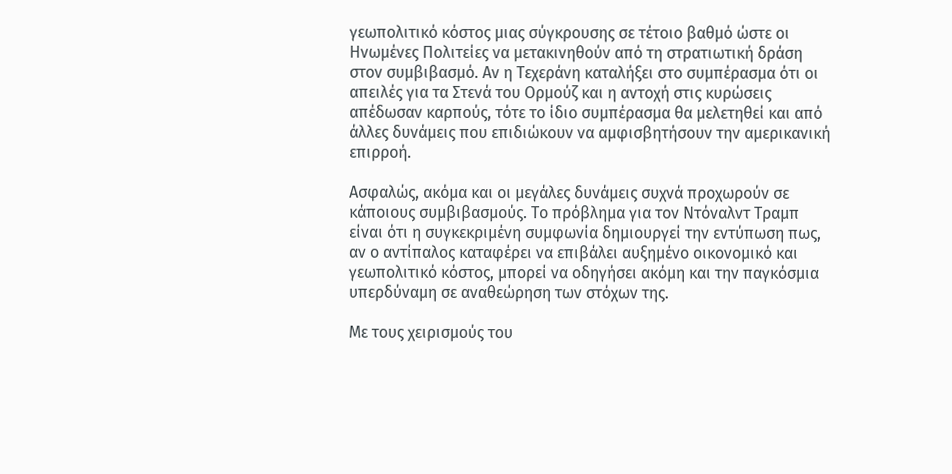γεωπολιτικό κόστος μιας σύγκρουσης σε τέτοιο βαθμό ώστε οι Ηνωμένες Πολιτείες να μετακινηθούν από τη στρατιωτική δράση στον συμβιβασμό. Αν η Τεχεράνη καταλήξει στο συμπέρασμα ότι οι απειλές για τα Στενά του Ορμούζ και η αντοχή στις κυρώσεις απέδωσαν καρπούς, τότε το ίδιο συμπέρασμα θα μελετηθεί και από άλλες δυνάμεις που επιδιώκουν να αμφισβητήσουν την αμερικανική επιρροή.

Ασφαλώς, ακόμα και οι μεγάλες δυνάμεις συχνά προχωρούν σε κάποιους συμβιβασμούς. Το πρόβλημα για τον Ντόναλντ Τραμπ είναι ότι η συγκεκριμένη συμφωνία δημιουργεί την εντύπωση πως, αν ο αντίπαλος καταφέρει να επιβάλει αυξημένο οικονομικό και γεωπολιτικό κόστος, μπορεί να οδηγήσει ακόμη και την παγκόσμια υπερδύναμη σε αναθεώρηση των στόχων της.

Με τους χειρισμούς του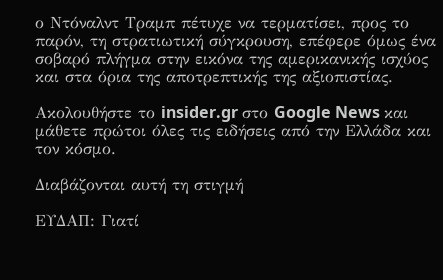ο Ντόναλντ Τραμπ πέτυχε να τερματίσει, προς το παρόν, τη στρατιωτική σύγκρουση, επέφερε όμως ένα σοβαρό πλήγμα στην εικόνα της αμερικανικής ισχύος και στα όρια της αποτρεπτικής της αξιοπιστίας.

Ακολουθήστε το insider.gr στο Google News και μάθετε πρώτοι όλες τις ειδήσεις από την Ελλάδα και τον κόσμο.

Διαβάζονται αυτή τη στιγμή

ΕΥΔΑΠ: Γιατί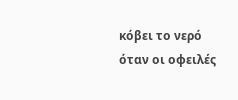κόβει το νερό όταν οι οφειλές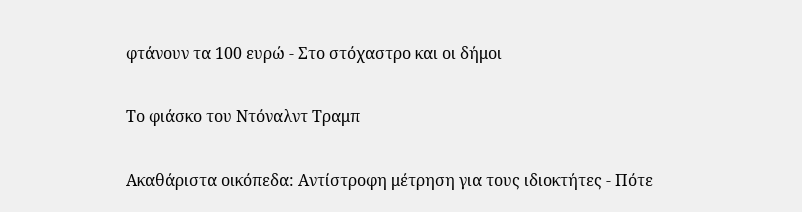φτάνουν τα 100 ευρώ - Στο στόχαστρο και οι δήμοι

Το φιάσκο του Ντόναλντ Τραμπ

Ακαθάριστα οικόπεδα: Αντίστροφη μέτρηση για τους ιδιοκτήτες - Πότε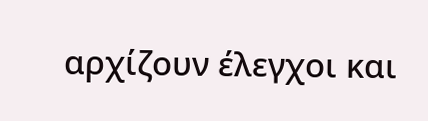αρχίζουν έλεγχοι και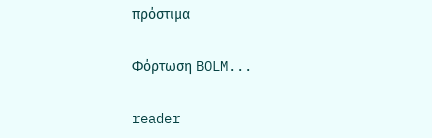πρόστιμα

Φόρτωση BOLM...

reader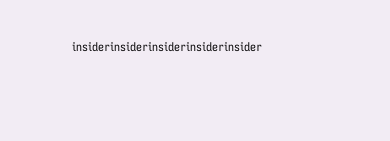insiderinsiderinsiderinsiderinsider